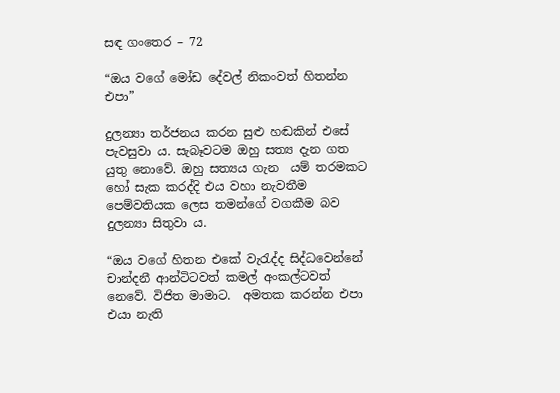සඳ ගංතෙර – 72

“ඔය වගේ මෝඩ දේවල් නිකංවත් හිතන්න එපා”

දුලන්‍යා තර්ජනය කරන සුළු හඬකින් එසේ පැවසුවා ය. සැබෑවටම ඔහු සත්‍ය දැන ගත යුතු නොවේ. ඔහු සත්‍යය ගැන  යම් තරමකට හෝ සැක කරද්දි එය වහා නැවතීම පෙම්වතියක ලෙස තමන්ගේ වගකීම බව දුලන්‍යා සිතුවා ය.

“ඔය වගේ හිතන එකේ වැරැද්ද සිද්ධවෙන්නේ චාන්දනී ආන්ටිටවත් කමල් අංකල්ටවත් නෙවේ. විජිත මාමාට.  අමතක කරන්න එපා එයා නැති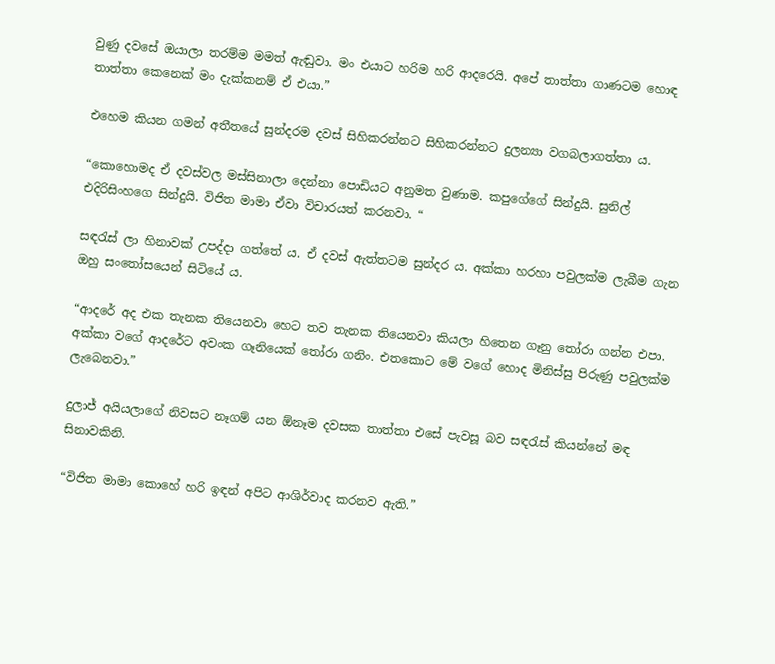වුණු දවසේ ඔයාලා තරම්ම මමත් ඇඬුවා. මං එයාට හරිම හරි ආදරෙයි. අපේ තාත්තා ගාණටම හොඳ තාත්තා කෙනෙක් මං දැක්කනම් ඒ එයා.”

එහෙම කියන ගමන් අතීතයේ සුන්දරම දවස් සිහිකරන්නට සිහිකරන්නට දුලන්‍යා වගබලාගත්තා ය.

“කොහොමද ඒ දවස්වල මස්සිනාලා දෙන්නා පොඩියට අනුමත වුණාම. කපුගේගේ සින්දුයි. සුනිල් එදිරිසිංහගෙ සින්දුයි. විජිත මාමා ඒවා විචාරයත් කරනවා. “

සඳරැස් ලා හිනාවක් උපද්දා ගත්තේ ය. ඒ දවස් ඇත්තටම සුන්දර ය. අක්කා හරහා පවුලක්ම ලැබීම ගැන ඔහු සංතෝසයෙන් සිටියේ ය.

“ආදරේ අද එක තැනක තියෙනවා හෙට තව තැනක තියෙනවා කියලා හිතෙන ගෑනු තෝරා ගන්න එපා. අක්කා වගේ ආදරේට අවංක ගෑනියෙක් තෝරා ගනිං. එතකොට මේ වගේ හොද මිනිස්සු පිරුණු පවුලක්ම ලැබෙනවා.”

දුලාජ් අයියලාගේ නිවසට නෑගම් යන ඕනෑම දවසක තාත්තා එසේ පැවසූ බව සඳරැස් කියන්නේ මඳ සිනාවකිනි.

“විජිත මාමා කොහේ හරි ඉඳන් අපිට ආශිර්වාද කරනව ඇති.”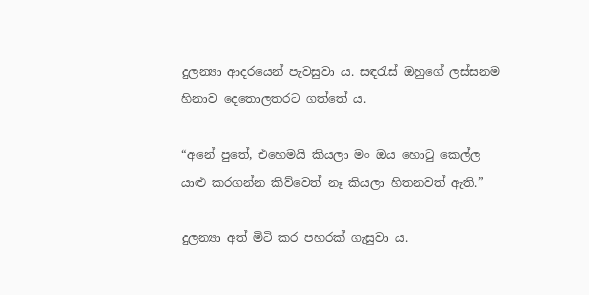දුලන්‍යා ආදරයෙන් පැවසුවා ය. සඳරැස් ඔහුගේ ලස්සනම හිනාව දෙතොලතරට ගත්තේ ය.

“අනේ පුතේ, එහෙමයි කියලා මං ඔය හොටු කෙල්ල යාළු කරගන්න කිව්වෙත් නෑ කියලා හිතනවත් ඇති.”

දුලන්‍යා අත් මිටි කර පහරක් ගැසුවා ය.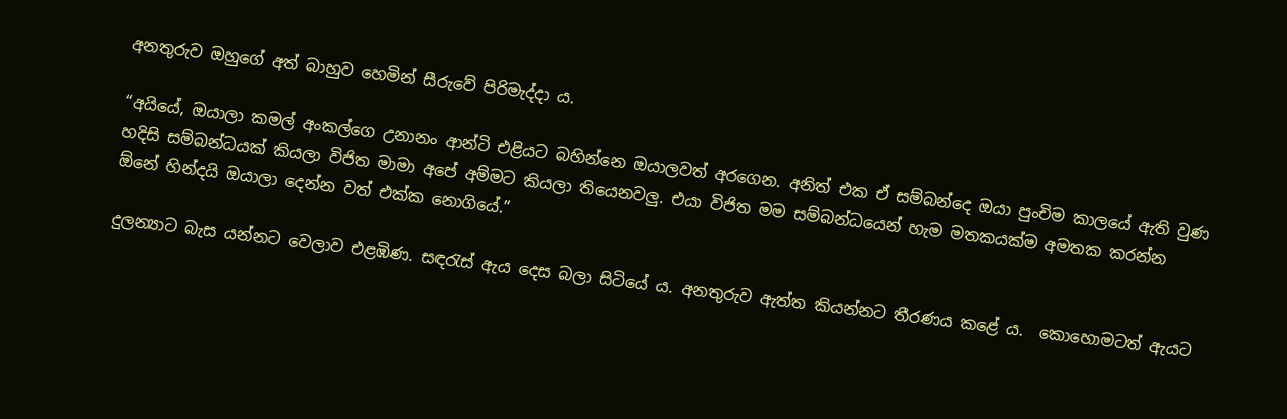අනතුරුව ඔහුගේ අත් බාහුව හෙමින් සීරුවේ පිරිමැද්දා ය.

“අයියේ, ඔයාලා කමල් අංකල්ගෙ උනානං ආන්ටි එළියට බහින්නෙ ඔයාලවත් අරගෙන. අනිත් එක ඒ සම්බන්දෙ ඔයා පුංචිම කාලයේ ඇති වුණ හදිසි සම්බන්ධයක් කියලා විජිත මාමා අපේ අම්මට කියලා තියෙනවලු. එයා විජිත මම සම්බන්ධයෙන් හැම මතකයක්ම අමතක කරන්න ඕනේ හින්දයි ඔයාලා දෙන්න වත් එක්ක නොගියේ.”

දුලන්‍යාට බැස යන්නට වෙලාව එළඹිණ. සඳරැස් ඇය දෙස බලා සිටියේ ය. අනතුරුව ඇත්ත කියන්නට තීරණය කළේ ය.  කොහොමටත් ඇයට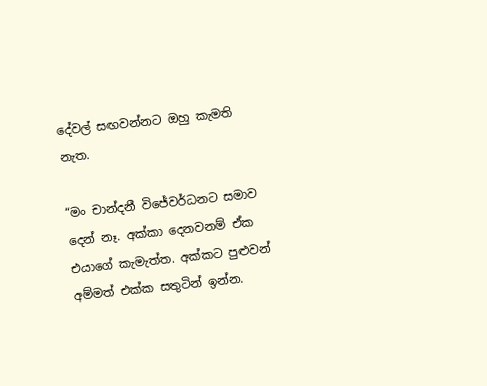දේවල් සඟවන්නට ඔහු කැමති නැත.

“මං චාන්දනී විජේවර්ධනට සමාව දෙන් නෑ. අක්කා දෙනවනම් ඒක එයාගේ කැමැත්ත. අක්කට පුළුවන් අම්මත් එක්ක සතුටින් ඉන්න.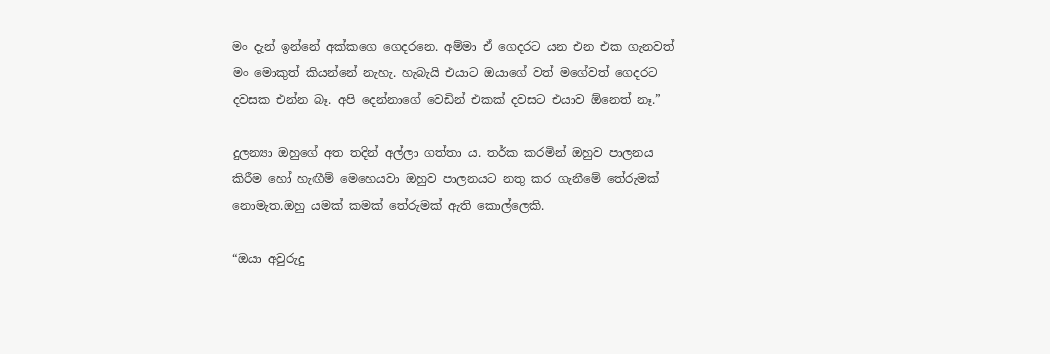මං දැන් ඉන්නේ අක්කගෙ ගෙදරනෙ. අම්මා ඒ ගෙදරට යන එන එක ගැනවත් මං මොකුත් කියන්නේ නැහැ. හැබැයි එයාට ඔයාගේ වත් මගේවත් ගෙදරට දවසක එන්න බෑ. අපි දෙන්නාගේ වෙඩින් එකක් දවසට එයාව ඕනෙත් නෑ.”

දුලන්‍යා ඔහුගේ අත තදින් අල්ලා ගත්තා ය. තර්ක කරමින් ඔහුව පාලනය කිරීම හෝ හැඟීම් මෙහෙයවා ඔහුව පාලනයට නතු කර ගැනීමේ තේරුමක් නොමැත.ඔහු යමක් කමක් තේරුමක් ඇති කොල්ලෙකි.

“ඔයා අවුරුදු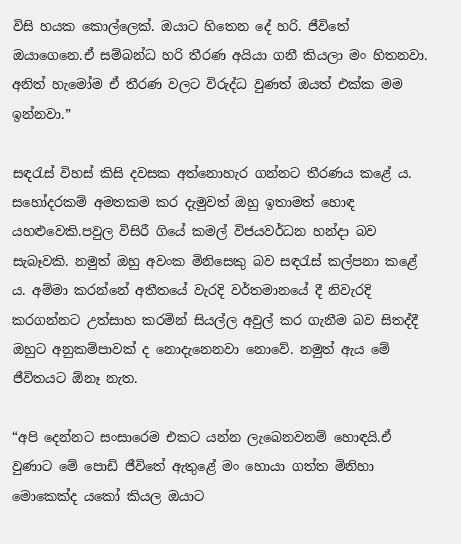විසි හයක කොල්ලෙක්. ඔයාට හිතෙන දේ හරි. ජීවිතේ ඔයාගෙනෙ.ඒ සම්බන්ධ හරි තීරණ අයියා ගනී කියලා මං හිතනවා. අනිත් හැමෝම ඒ තීරණ වලට විරුද්ධ වුණත් ඔයත් එක්ක මම ඉන්නවා.”

සඳරැස් විහස් කිසි දවසක අත්නොහැර ගන්නට තීරණය කළේ ය. සහෝදරකම් අමතකම කර දැමුවත් ඔහු ඉතාමත් හොඳ යහළුවෙකි.පවුල විසිරී ගියේ කමල් විජයවර්ධන හන්දා බව සැබෑවකි. නමුත් ඔහු අවංක මිනිසෙකු බව සඳරැස් කල්පනා කළේ ය. අම්මා කරන්නේ අතීතයේ වැරදි වර්තමානයේ දී නිවැරදි කරගන්නට උත්සාහ කරමින් සියල්ල අවුල් කර ගැනීම බව සිතද්දී ඔහුට අනුකම්පාවක් ද නොදැනෙනවා නොවේ. නමුත් ඇය මේ ජීවිතයට ඕනෑ නැත.

“අපි දෙන්නට සංසාරෙම එකට යන්න ලැබෙනවනම් හොඳයි.ඒ වුණාට මේ පොඩි ජීවිතේ ඇතුළේ මං හොයා ගත්ත මිනිහා මොකෙක්ද යකෝ කියල ඔයාට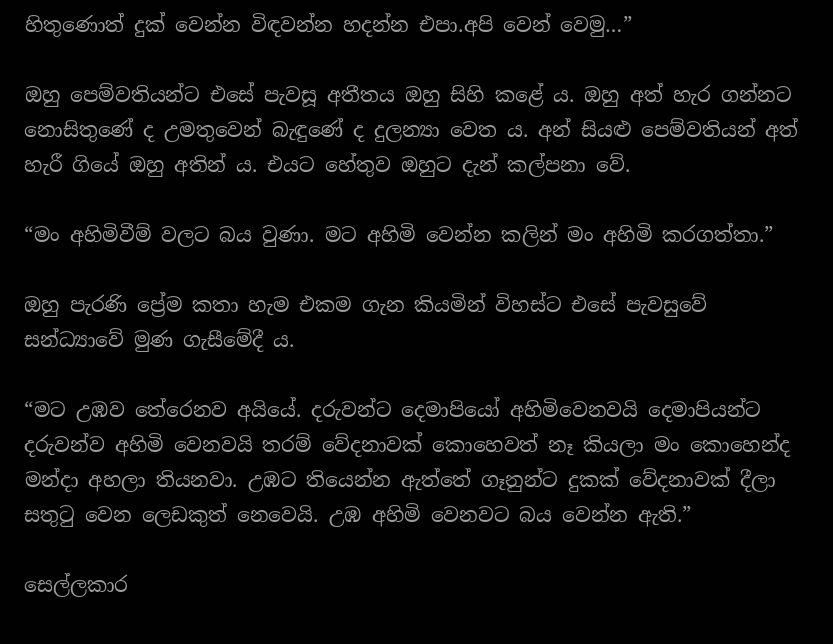හිතුණොත් දුක් වෙන්න විඳවන්න හදන්න එපා.අපි වෙන් වෙමු…”

ඔහු පෙම්වතියන්ට එසේ පැවසූ අතීතය ඔහු සිහි කළේ ය. ඔහු අත් හැර ගන්නට නොසිතුණේ ද උමතුවෙන් බැඳුණේ ද දුලන්‍යා වෙත ය. අන් සියළු පෙම්වතියන් අත් හැරී ගියේ ඔහු අතින් ය. එයට හේතුව ඔහුට දැන් කල්පනා වේ.

“මං අහිමිවීම් වලට බය වුණා. මට අහිමි වෙන්න කලින් මං අහිමි කරගත්තා.”

ඔහු පැරණි ප්‍රේම කතා හැම එකම ගැන කියමින් විහස්ට එසේ පැවසුවේ සන්ධ්‍යාවේ මුණ ගැසීමේදී ය.

“මට උඹව තේරෙනව අයියේ. දරුවන්ට දෙමාපියෝ අහිමිවෙනවයි දෙමාපියන්ට දරුවන්ව අහිමි වෙනවයි තරම් වේදනාවක් කොහෙවත් නෑ කියලා මං කොහෙන්ද මන්දා අහලා තියනවා. උඹට තියෙන්න ඇත්තේ ගෑනුන්ට දුකක් වේදනාවක් දීලා සතුටු වෙන ලෙඩකුත් නෙවෙයි. උඹ අහිමි වෙනවට බය වෙන්න ඇති.”

සෙල්ලකාර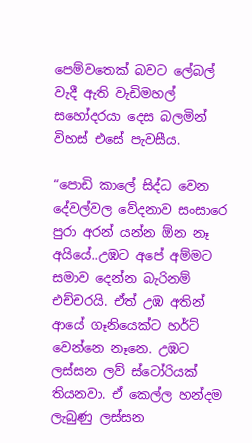පෙම්වතෙක් බවට ලේබල් වැදී ඇති වැඩිමහල් සහෝදරයා දෙස බලමින් විහස් එසේ පැවසීය.

“පොඩි කාලේ සිද්ධ වෙන දේවල්වල වේදනාව සංසාරෙ පුරා අරන් යන්න ඕන නෑ අයියේ..උඹට අපේ අම්මට සමාව දෙන්න බැරිනම් එච්චරයි. ඒත් උඹ අතින් ආයේ ගෑනියෙක්ට හර්ට් වෙන්නෙ නෑනෙ. උඹට ලස්සන ලව් ස්ටෝරියක් තියනවා. ඒ කෙල්ල හන්දම ලැබුණු ලස්සන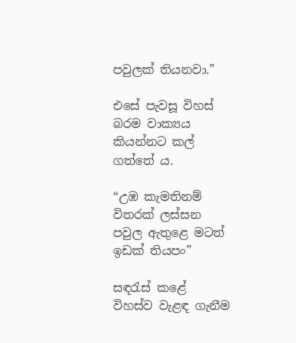පවුලක් තියනවා.”

එසේ පැවසූ විහස් බරම වාක්‍යය කියන්නට කල් ගත්තේ ය.

“උඹ කැමතිනම් විතරක් ලස්සන පවුල ඇතුළෙ මටත් ඉඩක් තියපං”

සඳරැස් කළේ විහස්ව වැළඳ ගැනීම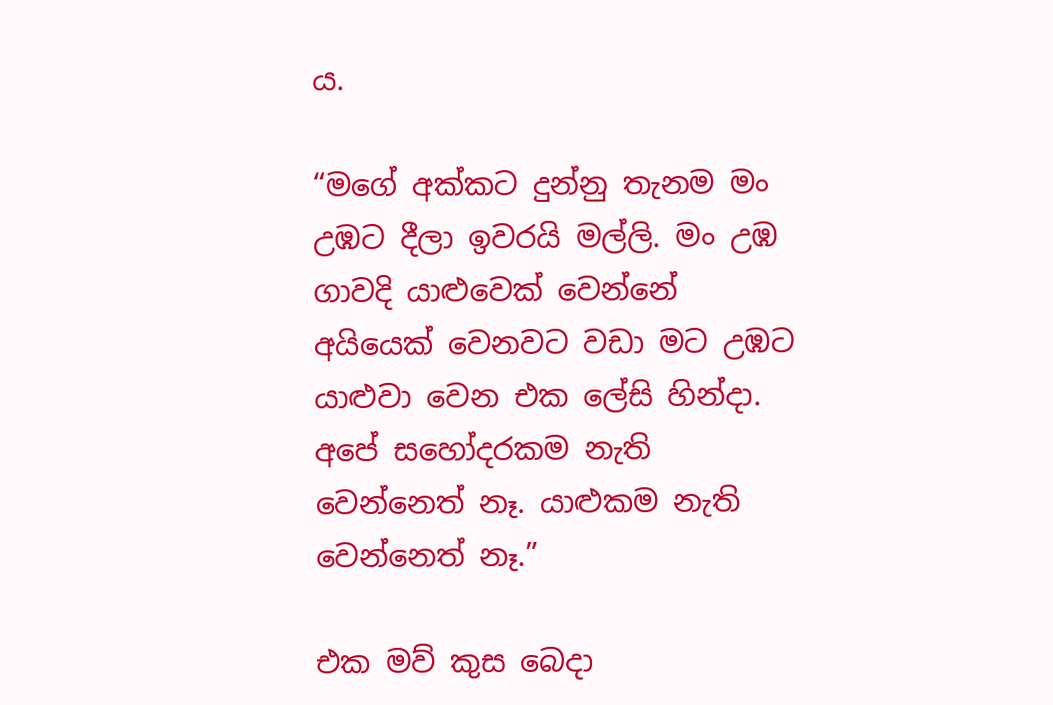ය.

“මගේ අක්කට දුන්නු තැනම මං උඹට දීලා ඉවරයි මල්ලි. මං උඹ ගාවදි යාළුවෙක් වෙන්නේ අයියෙක් වෙනවට වඩා මට උඹට යාළුවා වෙන එක ලේසි හින්දා. අපේ සහෝදරකම නැති වෙන්නෙත් නෑ. යාළුකම නැති වෙන්නෙත් නෑ.”

එක මව් කුස බෙදා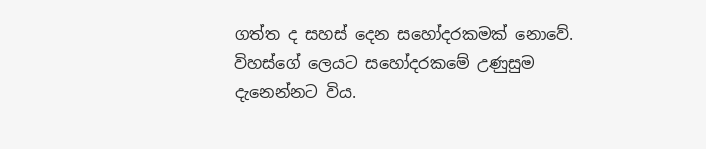ගත්ත ද සහස් දෙන සහෝදරකමක් නොවේ. විහස්ගේ ලෙයට සහෝදරකමේ උණුසුම දැනෙන්නට විය.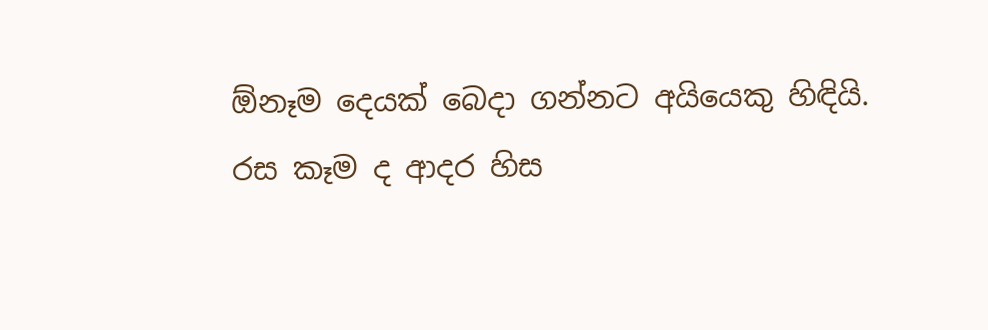ඕනෑම දෙයක් බෙදා ගන්නට අයියෙකු හිඳියි. රස කෑම ද ආදර හිස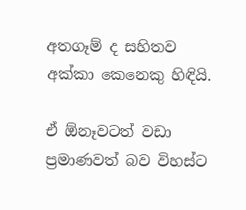අතගෑම් ද සහිතව අක්කා කෙනෙකු හිඳියි.

ඒ ඕනෑවටත් වඩා ප්‍රමාණවත් බව විහස්ට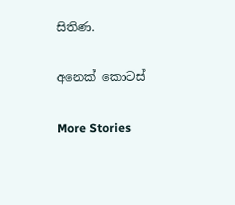සිතිණ.

අනෙක් කොටස්

More Stories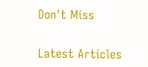Don't Miss


Latest Articles